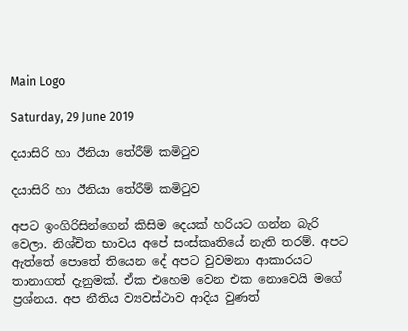Main Logo

Saturday, 29 June 2019

දයාසිරි හා ඊනියා තේරීම් කමිටුව

දයාසිරි හා ඊනියා තේරීම් කමිටුව

අපට ඉංගිරිසින්ගෙන් කිසිම දෙයක් හරියට ගන්න බැරි වෙලා. නිශ්චිත භාවය අපේ සංස්කෘතියේ නැති තරම්. අපට ඇත්තේ පොතේ තියෙන දේ අපට වුවමනා ආකාරයට තානාගත් දැනුමක්. ඒක එහෙම වෙන එක නොවෙයි මගේ ප්‍රශ්නය. අප නීතිය ව්‍යවස්ථාව ආදිය වුණත්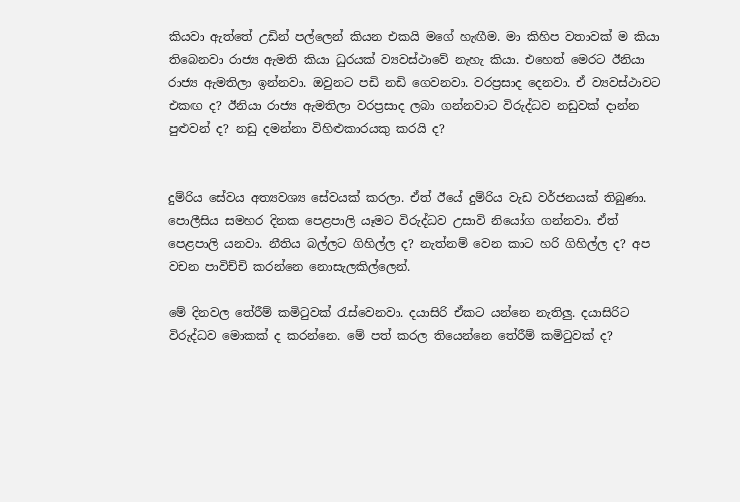කියවා ඇත්තේ උඩින් පල්ලෙන් කියන එකයි මගේ හැඟීම. මා කිහිප වතාවක් ම කියා තිබෙනවා රාජ්‍ය ඇමති කියා ධුරයක් ව්‍යවස්ථාවේ නැහැ කියා. එහෙත් මෙරට ඊනියා රාජ්‍ය ඇමතිලා ඉන්නවා. ඔවුනට පඩි නඩි ගෙවනවා. වරප්‍රසාද දෙනවා. ඒ ව්‍යවස්ථාවට එකඟ ද? ඊනියා රාජ්‍ය ඇමතිලා වරප්‍රසාද ලබා ගන්නවාට විරුද්ධව නඩුවක් දාන්න පුළුවන් ද? නඩු දමන්නා විහිළුකාරයකු කරයි ද?


දුම්රිය සේවය අත්‍යවශ්‍ය සේවයක් කරලා. ඒත් ඊයේ දුම්රිය වැඩ වර්ජනයක් තිබුණා. පොලීසිය සමහර දිනක පෙළපාලි යෑමට විරුද්ධව උසාවි නියෝග ගන්නවා. ඒත් පෙළපාලි යනවා. නීතිය බල්ලට ගිහිල්ල ද? නැත්නම් වෙන කාට හරි ගිහිල්ල ද? අප වචන පාවිච්චි කරන්නෙ නොසැලකිල්ලෙන්.

මේ දිනවල තේරීම් කමිටුවක් රැස්වෙනවා. දයාසිරි ඒකට යන්නෙ නැතිලු. දයාසිරිට විරුද්ධව මොකක් ද කරන්නෙ. මේ පත් කරල තියෙන්නෙ තේරීම් කමිටුවක් ද?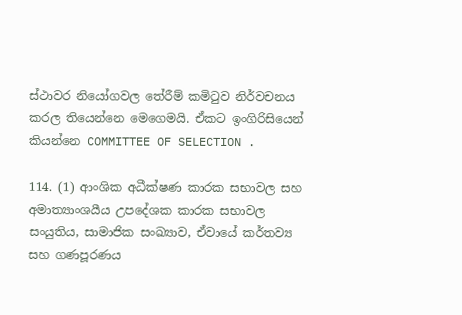ස්ථාවර නියෝගවල තේරීම් කමිටුව නිර්වචනය කරල තියෙන්නෙ මෙගෙමයි. ඒකට ඉංගිරිසියෙන් කියන්නෙ COMMITTEE OF SELECTION .

114. (1) ආංශික අධීක්ෂණ කාරක සභාවල සහ අමාත්‍යාංශයීය උපදේශක කාරක සභාවල සංයුතිය, සාමාජික සංඛ්‍යාව, ඒවායේ කර්තව්‍ය සහ ගණපූරණය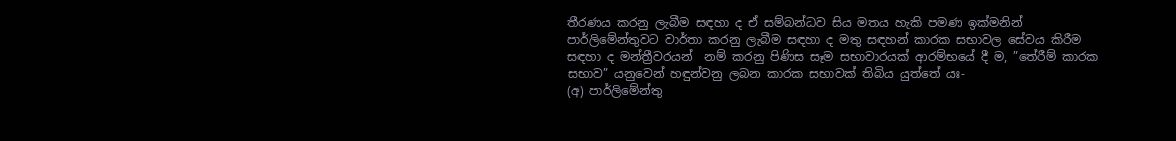තීරණය කරනු ලැබීම සඳහා ද ඒ සම්බන්ධව සිය මතය හැකි පමණ ඉක්මනින් පාර්ලිමේන්තුවට වාර්තා කරනු ලැබීම සඳහා ද මතු සඳහන් කාරක සභාවල සේවය කිරීම සඳහා ද මන්ත්‍රීවරයන්  නම් කරනු පිණිස සෑම සභාවාරයක් ආරම්භයේ දී ම, ”තේරීම් කාරක සභාව” යනුවෙන් හඳුන්වනු ලබන කාරක සභාවක් තිබිය යුත්තේ යඃ-
(අ) පාර්ලිමේන්තු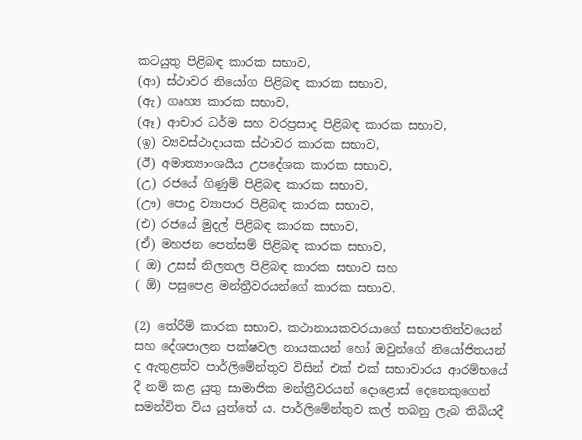කටයුතු පිළිබඳ කාරක සභාව,
(ආ) ස්ථාවර නියෝග පිළිබඳ කාරක සභාව,
(ඇ) ගෘහ්‍ය කාරක සභාව,
(ඈ) ආචාර ධර්ම සහ වරප්‍රසාද පිළිබඳ කාරක සභාව,
(ඉ) ව්‍යවස්ථාදායක ස්ථාවර කාරක සභාව,
(ඊ) අමාත්‍යාංශයීය උපදේශක කාරක සභාව,
(උ) රජයේ ගිණුම් පිළිබඳ කාරක සභාව,
(ඌ) පොදු ව්‍යාපාර පිළිබඳ කාරක සභාව,
(එ) රජයේ මුදල් පිළිබඳ කාරක සභාව,
(ඒ) මහජන පෙත්සම් පිළිබඳ කාරක සභාව,
( ඔ) උසස් නිලතල පිළිබඳ කාරක සභාව සහ
( ඕ) පසුපෙළ මන්ත්‍රීවරයන්ගේ කාරක සභාව.

(2) තේරීම් කාරක සභාව, කථානායකවරයාගේ සභාපතිත්වයෙන් සහ දේශපාලන පක්ෂවල නායකයන් හෝ ඔවුන්ගේ නියෝජිතයන් ද ඇතුළත්ව පාර්ලිමේන්තුව විසින් එක් එක් සභාවාරය ආරම්භයේ දී නම් කළ යුතු සාමාජික මන්ත්‍රීවරයන් දොළොස් දෙනෙකුගෙන් සමන්විත විය යුත්තේ ය. පාර්ලිමේන්තුව කල් තබනු ලැබ තිබියදී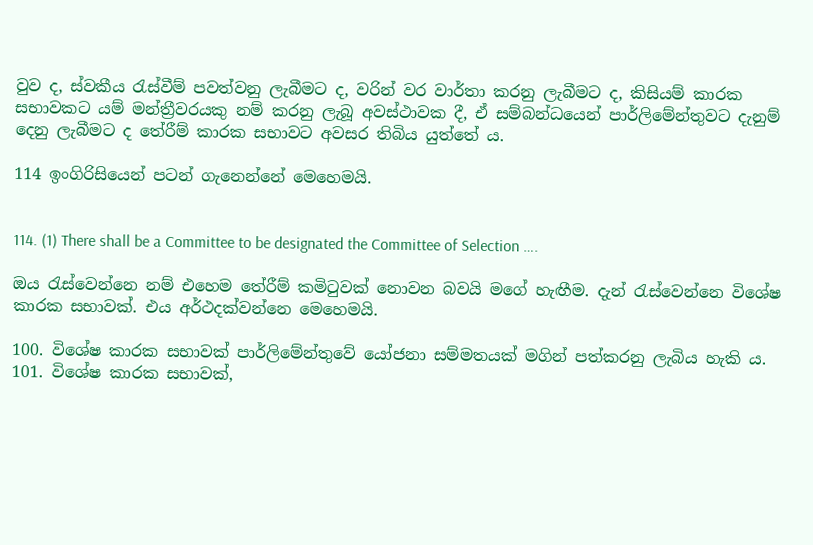වුව ද, ස්වකීය රැස්වීම් පවත්වනු ලැබීමට ද, වරින් වර වාර්තා කරනු ලැබීමට ද, කිසියම් කාරක සභාවකට යම් මන්ත්‍රීවරයකු නම් කරනු ලැබූ අවස්ථාවක දී, ඒ සම්බන්ධයෙන් පාර්ලිමේන්තුවට දැනුම් දෙනු ලැබීමට ද තේරීම් කාරක සභාවට අවසර තිබිය යුත්තේ ය.

114 ඉංගිරිසියෙන් පටන් ගැනෙන්නේ මෙහෙමයි.


114. (1) There shall be a Committee to be designated the Committee of Selection ….

ඔය රැස්වෙන්නෙ නම් එහෙම තේරීම් කමිටුවක් නොවන බවයි මගේ හැඟීම. දැන් රැස්වෙන්නෙ විශේෂ කාරක සභාවක්. එය අර්ථදක්වන්නෙ මෙහෙමයි.

100. විශේෂ කාරක සභාවක් පාර්ලිමේන්තුවේ යෝජනා සම්මතයක් මගින් පත්කරනු ලැබිය හැකි ය.
101. විශේෂ කාරක සභාවක්,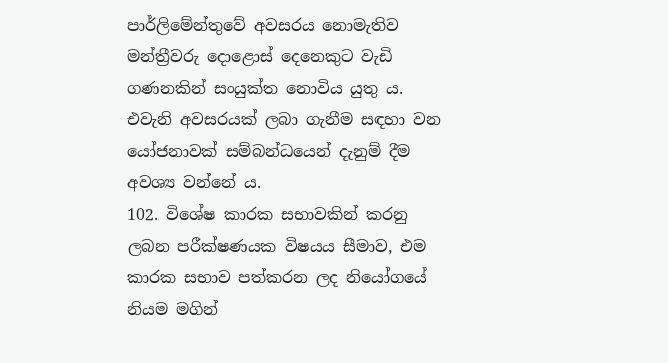පාර්ලිමේන්තුවේ අවසරය නොමැතිව මන්ත්‍රීවරු දොළොස් දෙනෙකුට වැඩි ගණනකින් සංයුක්ත නොවිය යුතු ය. එවැනි අවසරයක් ලබා ගැනීම සඳහා වන යෝජනාවක් සම්බන්ධයෙන් දැනුම් දීම අවශ්‍ය වන්නේ ය.
102. විශේෂ කාරක සභාවකින් කරනු ලබන පරීක්ෂණයක විෂයය සීමාව, එම කාරක සභාව පත්කරන ලද නියෝගයේ නියම මගින්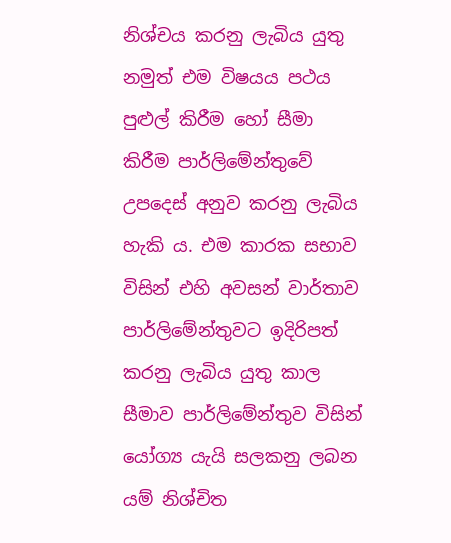නිශ්චය කරනු ලැබිය යුතු නමුත් එම විෂයය පථය පුළුල් කිරීම හෝ සීමා කිරීම පාර්ලිමේන්තුවේ උපදෙස් අනුව කරනු ලැබිය හැකි ය. එම කාරක සභාව විසින් එහි අවසන් වාර්තාව පාර්ලිමේන්තුවට ඉදිරිපත් කරනු ලැබිය යුතු කාල සීමාව පාර්ලිමේන්තුව විසින් යෝග්‍ය යැයි සලකනු ලබන යම් නිශ්චිත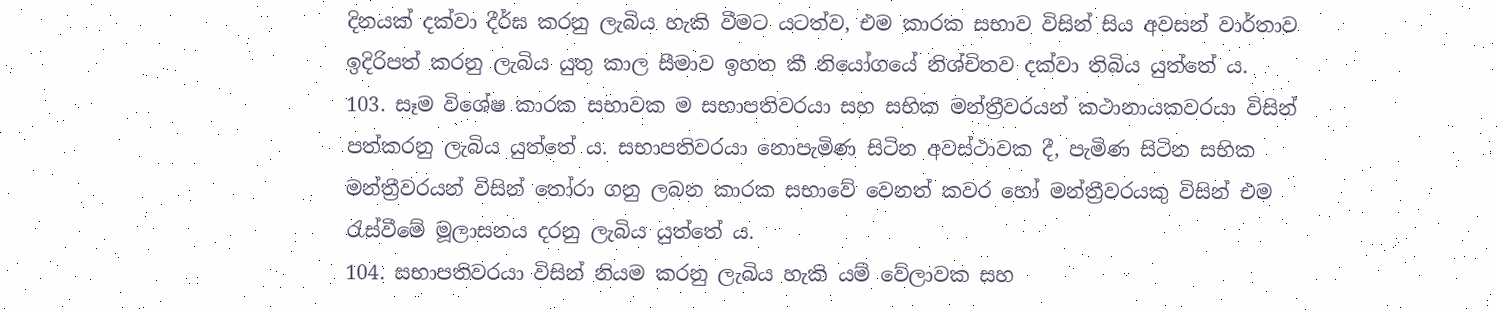දිනයක් දක්වා දීර්ඝ කරනු ලැබිය හැකි වීමට යටත්ව, එම කාරක සභාව විසින් සිය අවසන් වාර්තාව ඉදිරිපත් කරනු ලැබිය යුතු කාල සීමාව ඉහත කී නියෝගයේ නිශ්චිතව දක්වා තිබිය යුත්තේ ය.
103. සෑම විශේෂ කාරක සභාවක ම සභාපතිවරයා සහ සභික මන්ත්‍රීවරයන් කථානායකවරයා විසින් පත්කරනු ලැබිය යුත්තේ ය. සභාපතිවරයා නොපැමිණ සිටින අවස්ථාවක දී, පැමිණ සිටින සභික මන්ත්‍රීවරයන් විසින් තෝරා ගනු ලබන කාරක සභාවේ වෙනත් කවර හෝ මන්ත්‍රීවරයකු විසින් එම රැස්වීමේ මූලාසනය දරනු ලැබිය යුත්තේ ය.
104. සභාපතිවරයා විසින් නියම කරනු ලැබිය හැකි යම් වේලාවක සහ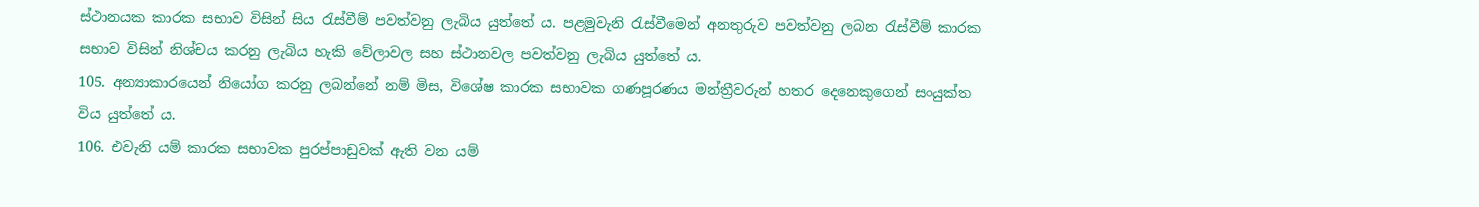ස්ථානයක කාරක සභාව විසින් සිය රැස්වීම් පවත්වනු ලැබිය යුත්තේ ය. පළමුවැනි රැස්වීමෙන් අනතුරුව පවත්වනු ලබන රැස්වීම් කාරක සභාව විසින් නිශ්චය කරනු ලැබිය හැකි වේලාවල සහ ස්ථානවල පවත්වනු ලැබිය යුත්තේ ය.
105. අන්‍යාකාරයෙන් නියෝග කරනු ලබන්නේ නම් මිස, විශේෂ කාරක සභාවක ගණපූරණය මන්ත්‍රීවරුන් හතර දෙනෙකුගෙන් සංයුක්ත විය යුත්තේ ය.
106. එවැනි යම් කාරක සභාවක පුරප්පාඩුවක් ඇති වන යම්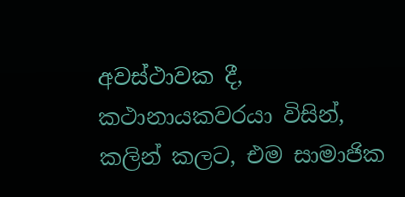අවස්ථාවක දී, කථානායකවරයා විසින්, කලින් කලට, එම සාමාජික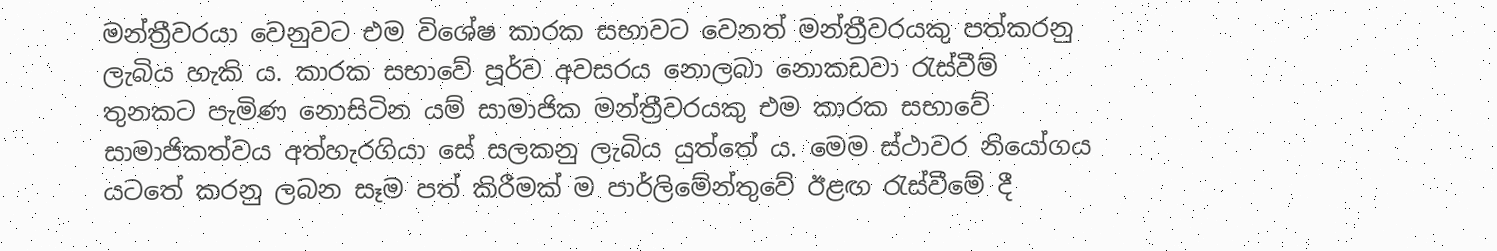මන්ත්‍රීවරයා වෙනුවට එම විශේෂ කාරක සභාවට වෙනත් මන්ත්‍රීවරයකු පත්කරනු ලැබිය හැකි ය. කාරක සභාවේ පූර්ව අවසරය නොලබා නොකඩවා රැස්වීම් තුනකට පැමිණ නොසිටින යම් සාමාජික මන්ත්‍රීවරයකු එම කාරක සභාවේ සාමාජිකත්වය අත්හැරගියා සේ සලකනු ලැබිය යුත්තේ ය. මෙම ස්ථාවර නියෝගය යටතේ කරනු ලබන සෑම පත් කිරීමක් ම පාර්ලිමේන්තුවේ ඊළඟ රැස්වීමේ දී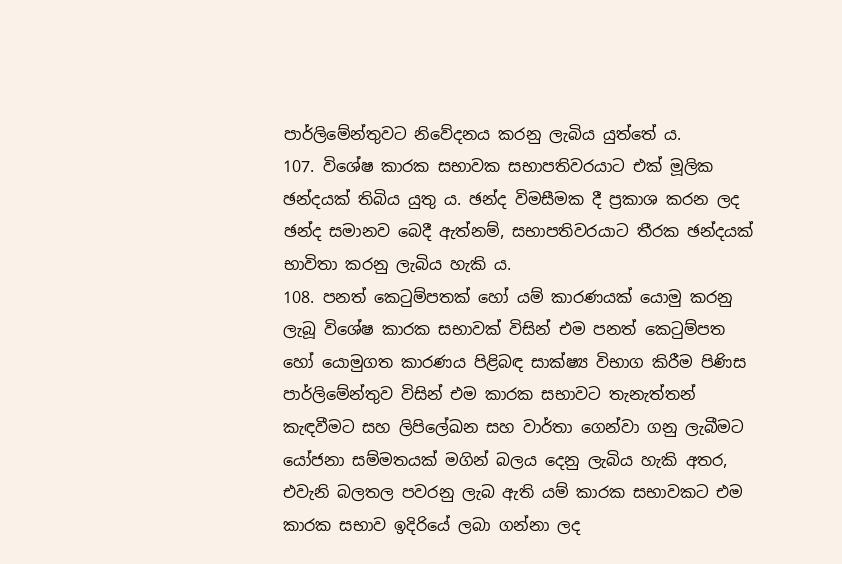පාර්ලිමේන්තුවට නිවේදනය කරනු ලැබිය යුත්තේ ය.
107. විශේෂ කාරක සභාවක සභාපතිවරයාට එක් මූලික ඡන්දයක් තිබිය යුතු ය. ඡන්ද විමසීමක දී ප්‍රකාශ කරන ලද ඡන්ද සමානව බෙදී ඇත්නම්, සභාපතිවරයාට තීරක ඡන්දයක් භාවිතා කරනු ලැබිය හැකි ය.
108. පනත් කෙටුම්පතක් හෝ යම් කාරණයක් යොමු කරනු ලැබූ විශේෂ කාරක සභාවක් විසින් එම පනත් කෙටුම්පත හෝ යොමුගත කාරණය පිළිබඳ සාක්ෂ්‍ය විභාග කිරීම පිණිස පාර්ලිමේන්තුව විසින් එම කාරක සභාවට තැනැත්තන් කැඳවීමට සහ ලිපිලේඛන සහ වාර්තා ගෙන්වා ගනු ලැබීමට යෝජනා සම්මතයක් මගින් බලය දෙනු ලැබිය හැකි අතර, එවැනි බලතල පවරනු ලැබ ඇති යම් කාරක සභාවකට එම කාරක සභාව ඉදිරියේ ලබා ගන්නා ලද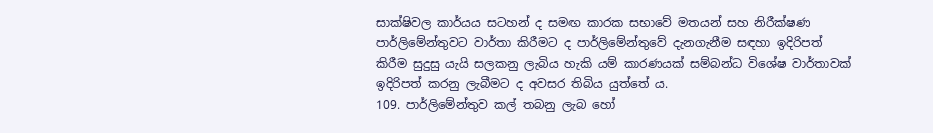සාක්ෂිවල කාර්යය සටහන් ද සමඟ කාරක සභාවේ මතයන් සහ නිරීක්ෂණ පාර්ලිමේන්තුවට වාර්තා කිරීමට ද පාර්ලිමේන්තුවේ දැනගැනීම සඳහා ඉදිරිපත් කිරීම සුදුසු යැයි සලකනු ලැබිය හැකි යම් කාරණයක් සම්බන්ධ විශේෂ වාර්තාවක් ඉදිරිපත් කරනු ලැබීමට ද අවසර තිබිය යුත්තේ ය.
109. පාර්ලිමේන්තුව කල් තබනු ලැබ හෝ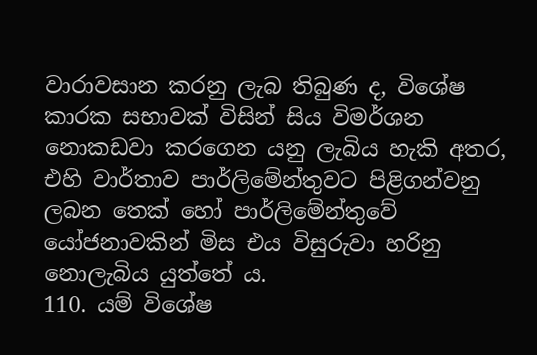වාරාවසාන කරනු ලැබ තිබුණ ද, විශේෂ කාරක සභාවක් විසින් සිය විමර්ශන නොකඩවා කරගෙන යනු ලැබිය හැකි අතර, එහි වාර්තාව පාර්ලිමේන්තුවට පිළිගන්වනු ලබන තෙක් හෝ පාර්ලිමේන්තුවේ යෝජනාවකින් මිස එය විසුරුවා හරිනු නොලැබිය යුත්තේ ය.
110. යම් විශේෂ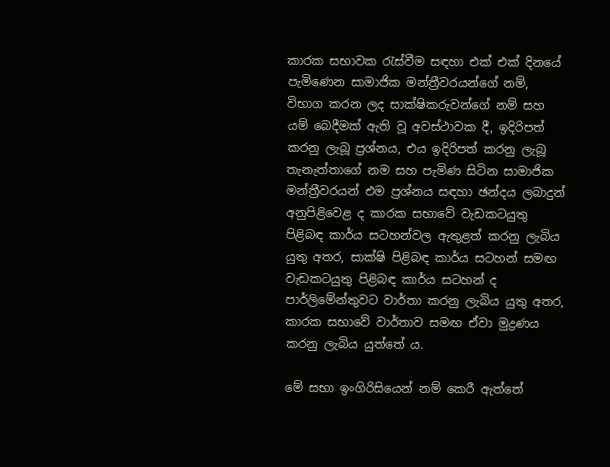කාරක සභාවක රැස්වීම සඳහා එක් එක් දිනයේ පැමිණෙන සාමාජික මන්ත්‍රීවරයන්ගේ නම්, විභාග කරන ලද සාක්ෂිකරුවන්ගේ නම් සහ යම් බෙදීමක් ඇති වූ අවස්ථාවක දී, ඉදිරිපත් කරනු ලැබූ ප්‍රශ්නය, එය ඉදිරිපත් කරනු ලැබූ තැනැත්තාගේ නම සහ පැමිණ සිටින සාමාජික මන්ත්‍රීවරයන් එම ප්‍රශ්නය සඳහා ඡන්දය ලබාදුන් අනුපිළිවෙළ ද කාරක සභාවේ වැඩකටයුතු පිළිබඳ කාර්ය සටහන්වල ඇතුළත් කරනු ලැබිය යුතු අතර, සාක්ෂි පිළිබඳ කාර්ය සටහන් සමඟ වැඩකටයුතු පිළිබඳ කාර්ය සටහන් ද පාර්ලිමේන්තුවට වාර්තා කරනු ලැබිය යුතු අතර, කාරක සභාවේ වාර්තාව සමඟ ඒවා මුද්‍රණය කරනු ලැබිය යුත්තේ ය.

මේ සභා ඉංගිරිසියෙන් නම් කෙරී ඇත්තේ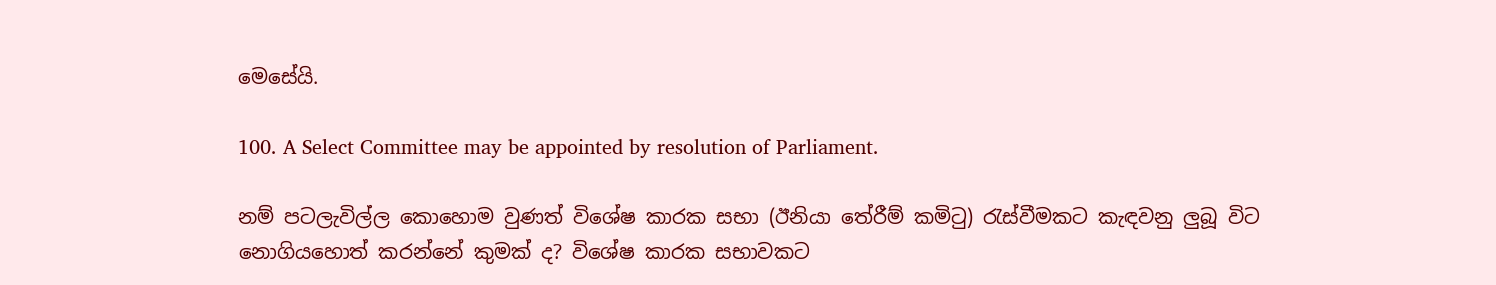මෙසේයි.

100. A Select Committee may be appointed by resolution of Parliament.

නම් පටලැවිල්ල කොහොම වුණත් විශේෂ කාරක සභා (ඊනියා තේරීම් කමිටු) රැස්වීමකට කැඳවනු ලුබූ විට නොගියහොත් කරන්නේ කුමක් ද? විශේෂ කාරක සභාවකට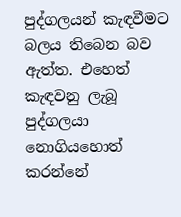පුද්ගලයන් කැඳවීමට බලය තිබෙන බව ඇත්ත. එහෙත් කැඳවනු ලැබූ පුද්ගලයා නොගියහොත් කරන්නේ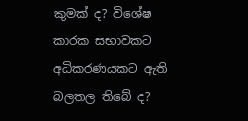කුමක් ද? විශේෂ කාරක සභාවකට අධිකරණයකට ඇති බලතල තිබේ ද?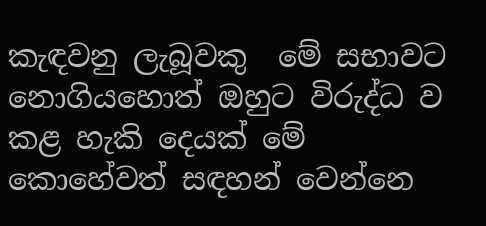කැඳවනු ලැබූවකු  මේ සභාවට නොගියහොත් ඔහුට විරුද්ධ ව කළ හැකි දෙයක් මේ කොහේවත් සඳහන් වෙන්නෙ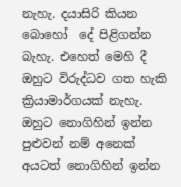නැහැ. දයාසිරි කියන බොහෝ  දේ පිළිගන්න බැහැ. එහෙත් මෙහි දී ඔහුට විරුද්ධව ගත හැකි ක්‍රියාමාර්ගයක් නැහැ. ඔහුට නොගිහින් ඉන්න පුළුවන් නම් අනෙක් අයටත් නොගිහින් ඉන්න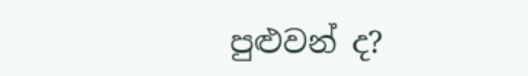පුළුවන් ද?